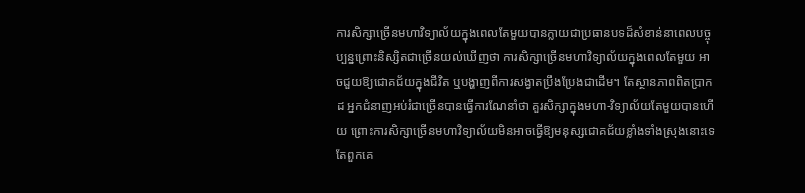ការសិក្សាច្រើនមហាវិទ្យាល័យក្នុងពេលតែមួយបានក្លាយជាប្រធានបទដ៏សំខាន់នាពេលបច្ចុប្បន្នព្រោះនិស្សិតជាច្រើនយល់ឃើញថា ការសិក្សាច្រើនមហាវិទ្យាល័យក្នុងពេលតែមួយ អាចជួយឱ្យជោគជ័យក្នុងជីវិត ឬបង្ហាញពីការសង្វាតប្រឹងប្រែងជាដើម។ តែស្ថានភាពពិតប្រាកដ អ្នកជំនាញអប់រំជាច្រើនបានធ្វើការណែនាំថា គួរសិក្សាក្នុងមហា-វិទ្យាល័យតែមួយបានហើយ ព្រោះការសិក្សាច្រើនមហាវិទ្យាល័យមិនអាចធ្វើឱ្យមនុស្សជោគជ័យខ្លាំងទាំងស្រុងនោះទេ តែពួកគេ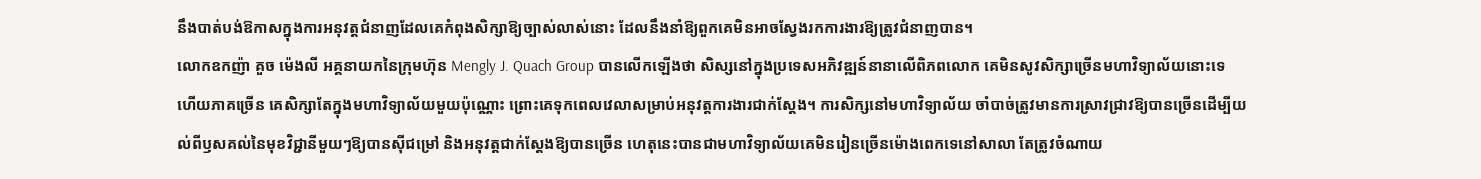នឹងបាត់បង់ឱកាសក្នុងការអនុវត្តជំនាញដែលគេកំពុងសិក្សាឱ្យច្បាស់លាស់នោះ ដែលនឹងនាំឱ្យពួកគេមិនអាចស្វែងរកការងារឱ្យត្រូវជំនាញបាន។
លោកឧកញ៉ា គួច ម៉េងលី អគ្គនាយកនៃក្រុមហ៊ុន Mengly J. Quach Group បានលើកឡើងថា សិស្សនៅក្នុងប្រទេសអភិវឌ្ឍន៍នានាលើពិភពលោក គេមិនសូវសិក្សាច្រើនមហាវិទ្យាល័យនោះទេ ហើយភាគច្រើន គេសិក្សាតែក្នុងមហាវិទ្យាល័យមួយប៉ុណ្ណោះ ព្រោះគេទុកពេលវេលាសម្រាប់អនុវត្តការងារជាក់ស្តែង។ ការសិក្សនៅមហាវិទ្យាល័យ ចាំបាច់ត្រូវមានការស្រាវជ្រាវឱ្យបានច្រើនដើម្បីយល់ពីឫសគល់នៃមុខវិជ្ជានីមួយៗឱ្យបានស៊ីជម្រៅ និងអនុវត្តជាក់ស្តែងឱ្យបានច្រើន ហេតុនេះបានជាមហាវិទ្យាល័យគេមិនរៀនច្រើនម៉ោងពេកទេនៅសាលា តែត្រូវចំណាយ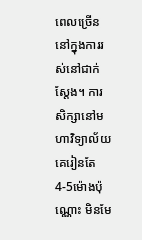ពេលច្រើននៅក្នុងការរស់នៅជាក់ស្តែង។ ការសិក្សានៅមហាវិទ្យាល័យគេរៀនតែ 4-5ម៉ោងប៉ុណ្ណោះ មិនមែ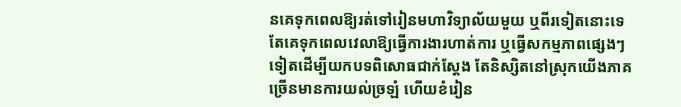នគេទុកពេលឱ្យរត់ទៅរៀនមហាវិទ្យាល័យមួយ ឬពីរទៀតនោះទេ តែគេទុកពេលវេលាឱ្យធ្វើការងារហាត់ការ ឬធ្វើសកម្មភាពផ្សេងៗទៀតដើម្បីយកបទពិសោធជាក់ស្តែង តែនិស្សិតនៅស្រុកយើងភាគច្រើនមានការយល់ច្រឡំ ហើយខំរៀន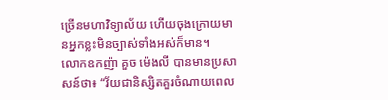ច្រើនមហាវិទ្យាល័យ ហើយចុងក្រោយមានអ្នកខ្លះមិនច្បាស់ទាំងអស់ក៏មាន។
លោកឧកញ៉ា គួច ម៉េងលី បានមានប្រសាសន៍ថា៖ “វ័យជានិស្សិតគួរចំណាយពេល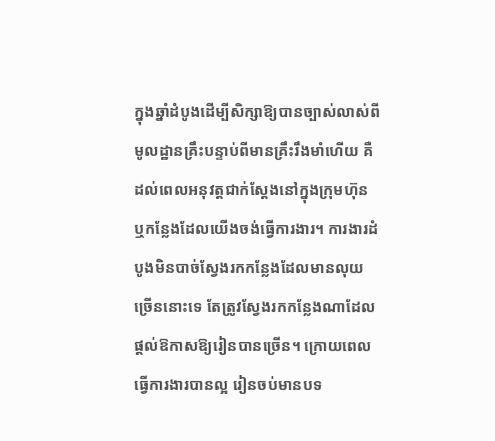ក្នុងឆ្នាំដំបូងដើម្បីសិក្សាឱ្យបានច្បាស់លាស់ពីមូលដ្ឋានគ្រឹះបន្ទាប់ពីមានគ្រឹះរឹងមាំហើយ គឺដល់ពេលអនុវត្តជាក់ស្តែងនៅក្នុងក្រុមហ៊ុន ឬកន្លែងដែលយើងចង់ធ្វើការងារ។ ការងារដំបូងមិនបាច់ស្វែងរកកន្លែងដែលមានលុយច្រើននោះទេ តែត្រូវស្វែងរកកន្លែងណាដែលផ្តល់ឱកាសឱ្យរៀនបានច្រើន។ ក្រោយពេលធ្វើការងារបានល្អ រៀនចប់មានបទ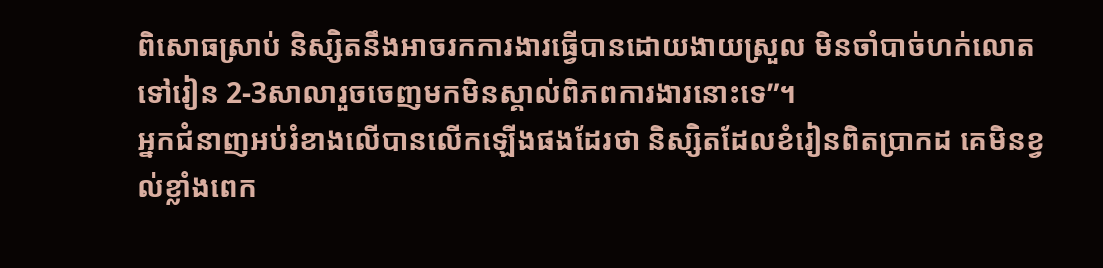ពិសោធស្រាប់ និស្សិតនឹងអាចរកការងារធ្វើបានដោយងាយស្រួល មិនចាំបាច់ហក់លោតទៅរៀន 2-3សាលារួចចេញមកមិនស្គាល់ពិភពការងារនោះទេ”។
អ្នកជំនាញអប់រំខាងលើបានលើកឡើងផងដែរថា និស្សិតដែលខំរៀនពិតប្រាកដ គេមិនខ្វល់ខ្លាំងពេក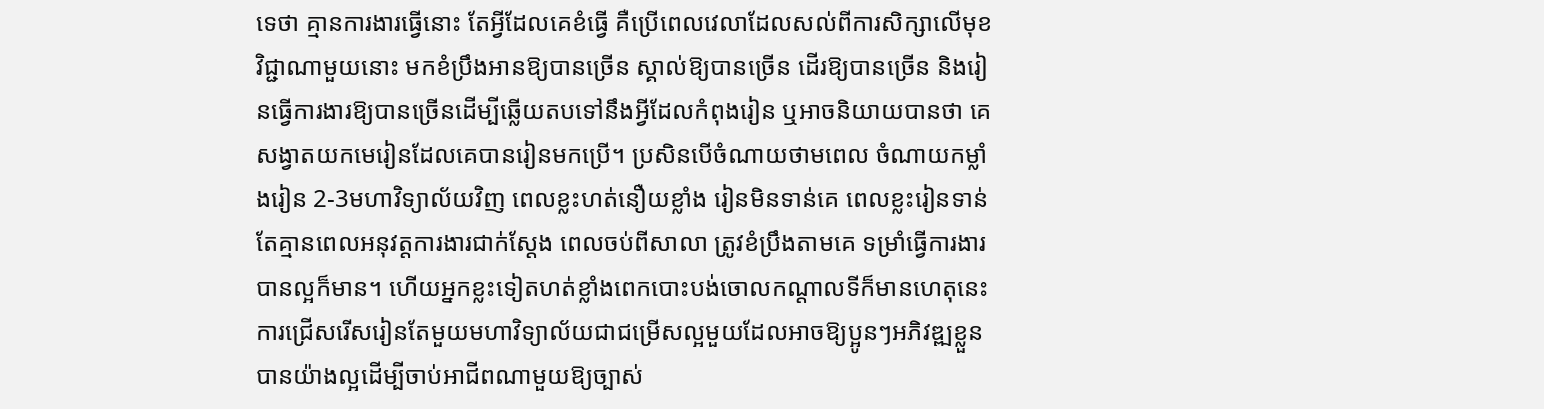ទេថា គ្មានការងារធ្វើនោះ តែអ្វីដែលគេខំធ្វើ គឺប្រើពេលវេលាដែលសល់ពីការសិក្សាលើមុខវិជ្ជាណាមួយនោះ មកខំប្រឹងអានឱ្យបានច្រើន ស្គាល់ឱ្យបានច្រើន ដើរឱ្យបានច្រើន និងរៀនធ្វើការងារឱ្យបានច្រើនដើម្បីឆ្លើយតបទៅនឹងអ្វីដែលកំពុងរៀន ឬអាចនិយាយបានថា គេសង្វាតយកមេរៀនដែលគេបានរៀនមកប្រើ។ ប្រសិនបើចំណាយថាមពេល ចំណាយកម្លាំងរៀន 2-3មហាវិទ្យាល័យវិញ ពេលខ្លះហត់នឿយខ្លាំង រៀនមិនទាន់គេ ពេលខ្លះរៀនទាន់ តែគ្មានពេលអនុវត្តការងារជាក់ស្តែង ពេលចប់ពីសាលា ត្រូវខំប្រឹងតាមគេ ទម្រាំធ្វើការងារបានល្អក៏មាន។ ហើយអ្នកខ្លះទៀតហត់ខ្លាំងពេកបោះបង់ចោលកណ្តាលទីក៏មានហេតុនេះ ការជ្រើសរើសរៀនតែមួយមហាវិទ្យាល័យជាជម្រើសល្អមួយដែលអាចឱ្យប្អូនៗអភិវឌ្ឍខ្លួនបានយ៉ាងល្អដើម្បីចាប់អាជីពណាមួយឱ្យច្បាស់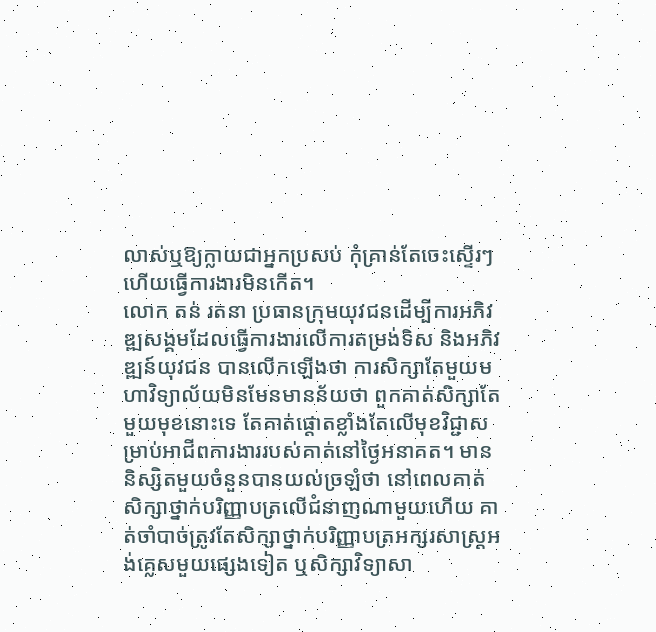លាស់ឬឱ្យក្លាយជាអ្នកប្រសប់ កុំគ្រាន់តែចេះស្ទើរៗហើយធ្វើការងារមិនកើត។
លោក តន់ រតនា ប្រធានក្រុមយុវជនដើម្បីការអភិវឌ្ឍសង្គមដែលធ្វើការងារលើការតម្រង់ទិស និងអភិវឌ្ឍន៍យុវជន បានលើកឡើងថា ការសិក្សាតែមួយមហាវិទ្យាល័យមិនមែនមានន័យថា ពួកគាត់សិក្សាតែមួយមុខនោះទេ តែគាត់ផ្តោតខ្លាំងតែលើមុខវិជ្ជាសម្រាប់អាជីពការងាររបស់គាត់នៅថ្ងៃអនាគត។ មាននិស្សិតមួយចំនួនបានយល់ច្រឡំថា នៅពេលគាត់សិក្សាថ្នាក់បរិញ្ញាបត្រលើជំនាញណាមួយហើយ គាត់ចាំបាច់ត្រូវតែសិក្សាថ្នាក់បរិញ្ញាបត្រអក្សរសាស្ត្រអង់គ្លេសមួយផ្សេងទៀត ឬសិក្សាវិទ្យាសា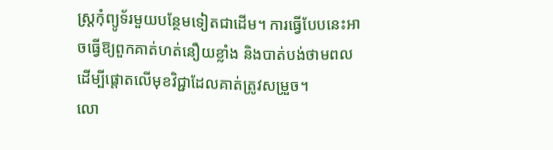ស្ត្រកុំព្យូទ័រមួយបន្ថែមទៀតជាដើម។ ការធ្វើបែបនេះអាចធ្វើឱ្យពួកគាត់ហត់នឿយខ្លាំង និងបាត់បង់ថាមពលដើម្បីផ្តោតលើមុខវិជ្ជាដែលគាត់ត្រូវសម្រួច។
លោ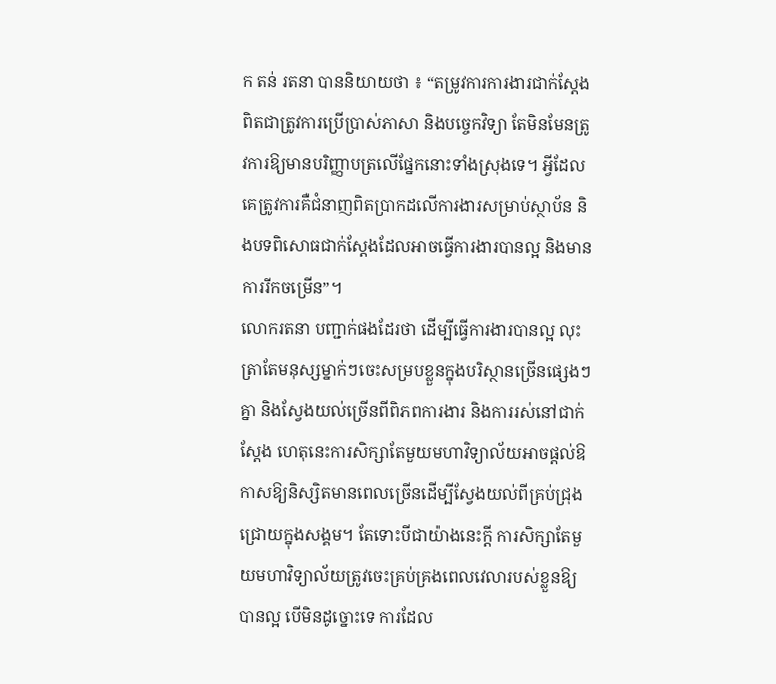ក តន់ រតនា បាននិយាយថា ៖ “តម្រូវការការងារជាក់ស្តែងពិតជាត្រូវការប្រើប្រាស់ភាសា និងបច្ចេកវិទ្យា តែមិនមែនត្រូវការឱ្យមានបរិញ្ញាបត្រលើផ្នែកនោះទាំងស្រុងទេ។ អ្វីដែលគេត្រូវការគឺជំនាញពិតប្រាកដលើការងារសម្រាប់ស្ថាប័ន និងបទពិសោធជាក់ស្តែងដែលអាចធ្វើការងារបានល្អ និងមានការរីកចម្រើន”។
លោករតនា បញ្ជាក់ផងដែរថា ដើម្បីធ្វើការងារបានល្អ លុះត្រាតែមនុស្សម្នាក់ៗចេះសម្របខ្លួនក្នុងបរិស្ថានច្រើនផ្សេងៗគ្នា និងស្វែងយល់ច្រើនពីពិភពការងារ និងការរស់នៅជាក់ស្តែង ហេតុនេះការសិក្សាតែមួយមហាវិទ្យាល័យអាចផ្តល់ឱកាសឱ្យនិស្សិតមានពេលច្រើនដើម្បីស្វែងយល់ពីគ្រប់ជ្រុងជ្រោយក្នុងសង្គម។ តែទោះបីជាយ៉ាងនេះក្តី ការសិក្សាតែមួយមហាវិទ្យាល័យត្រូវចេះគ្រប់គ្រងពេលវេលារបស់ខ្លួនឱ្យបានល្អ បើមិនដូច្នោះទេ ការដែល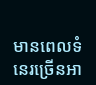មានពេលទំនេរច្រើនអា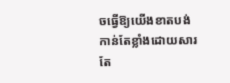ចធ្វើឱ្យយើងខាតបង់កាន់តែខ្លាំងដោយសារតែ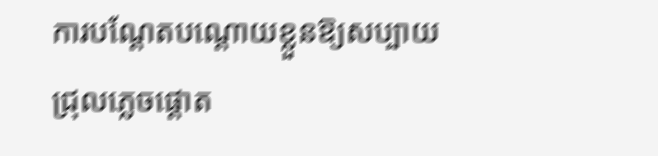ការបណ្តែតបណ្តោយខ្លួនឱ្យសប្បាយជ្រុលភ្លេចផ្តោត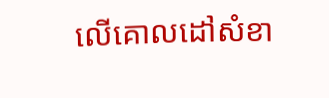លើគោលដៅសំខា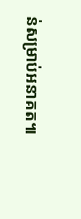ន់សម្រាប់អនាគត៕